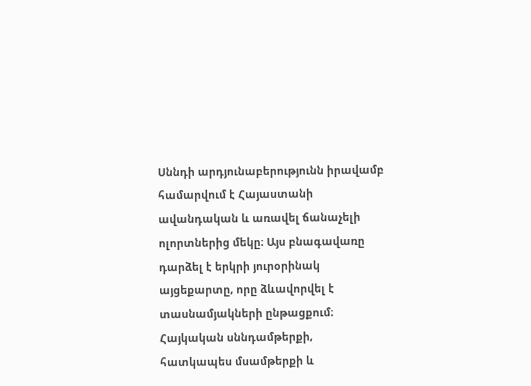Սննդի արդյունաբերությունն իրավամբ համարվում է Հայաստանի ավանդական և առավել ճանաչելի ոլորտներից մեկը։ Այս բնագավառը դարձել է երկրի յուրօրինակ այցեքարտը, որը ձևավորվել է տասնամյակների ընթացքում։ Հայկական սննդամթերքի, հատկապես մսամթերքի և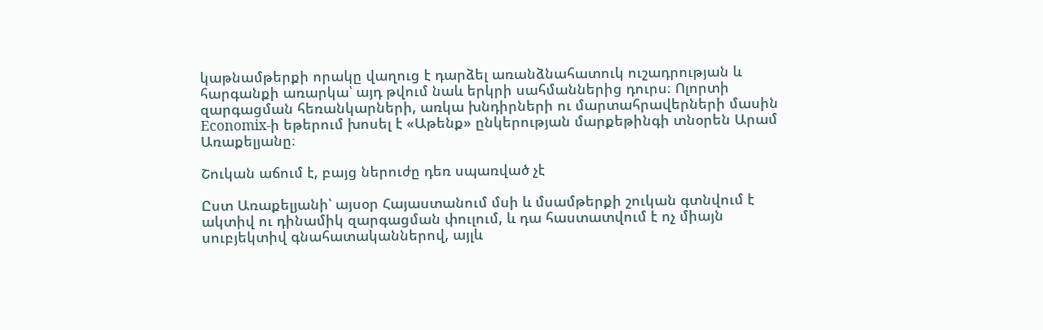կաթնամթերքի որակը վաղուց է դարձել առանձնահատուկ ուշադրության և հարգանքի առարկա՝ այդ թվում նաև երկրի սահմաններից դուրս։ Ոլորտի զարգացման հեռանկարների, առկա խնդիրների ու մարտահրավերների մասին Economix-ի եթերում խոսել է «Աթենք» ընկերության մարքեթինգի տնօրեն Արամ Առաքելյանը։

Շուկան աճում է, բայց ներուժը դեռ սպառված չէ

Ըստ Առաքելյանի՝ այսօր Հայաստանում մսի և մսամթերքի շուկան գտնվում է ակտիվ ու դինամիկ զարգացման փուլում, և դա հաստատվում է ոչ միայն սուբյեկտիվ գնահատականներով, այլև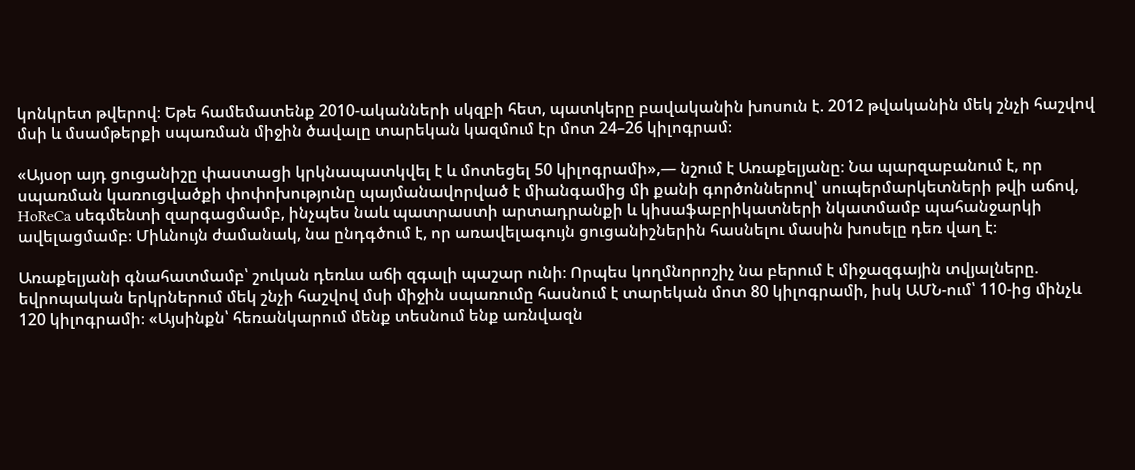կոնկրետ թվերով։ Եթե համեմատենք 2010-ականների սկզբի հետ, պատկերը բավականին խոսուն է. 2012 թվականին մեկ շնչի հաշվով մսի և մսամթերքի սպառման միջին ծավալը տարեկան կազմում էր մոտ 24–26 կիլոգրամ։

«Այսօր այդ ցուցանիշը փաստացի կրկնապատկվել է և մոտեցել 50 կիլոգրամի»,— նշում է Առաքելյանը։ Նա պարզաբանում է, որ սպառման կառուցվածքի փոփոխությունը պայմանավորված է միանգամից մի քանի գործոններով՝ սուպերմարկետների թվի աճով, HoReCa սեգմենտի զարգացմամբ, ինչպես նաև պատրաստի արտադրանքի և կիսաֆաբրիկատների նկատմամբ պահանջարկի ավելացմամբ։ Միևնույն ժամանակ, նա ընդգծում է, որ առավելագույն ցուցանիշներին հասնելու մասին խոսելը դեռ վաղ է։

Առաքելյանի գնահատմամբ՝ շուկան դեռևս աճի զգալի պաշար ունի։ Որպես կողմնորոշիչ նա բերում է միջազգային տվյալները. եվրոպական երկրներում մեկ շնչի հաշվով մսի միջին սպառումը հասնում է տարեկան մոտ 80 կիլոգրամի, իսկ ԱՄՆ-ում՝ 110-ից մինչև 120 կիլոգրամի։ «Այսինքն՝ հեռանկարում մենք տեսնում ենք առնվազն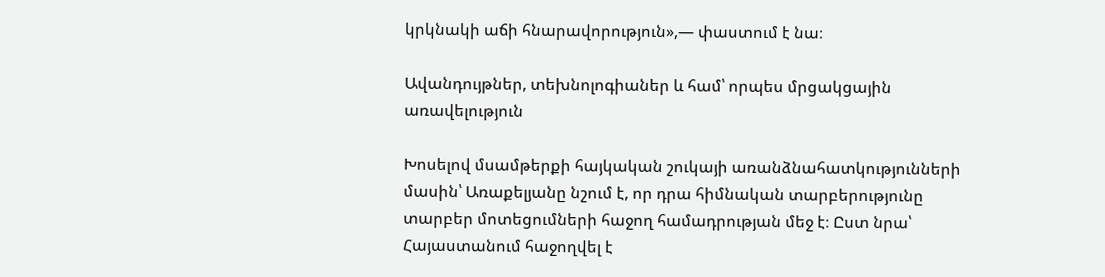կրկնակի աճի հնարավորություն»,— փաստում է նա։

Ավանդույթներ, տեխնոլոգիաներ և համ՝ որպես մրցակցային առավելություն

Խոսելով մսամթերքի հայկական շուկայի առանձնահատկությունների մասին՝ Առաքելյանը նշում է, որ դրա հիմնական տարբերությունը տարբեր մոտեցումների հաջող համադրության մեջ է։ Ըստ նրա՝ Հայաստանում հաջողվել է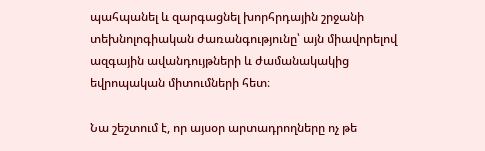պահպանել և զարգացնել խորհրդային շրջանի տեխնոլոգիական ժառանգությունը՝ այն միավորելով ազգային ավանդույթների և ժամանակակից եվրոպական միտումների հետ։

Նա շեշտում է, որ այսօր արտադրողները ոչ թե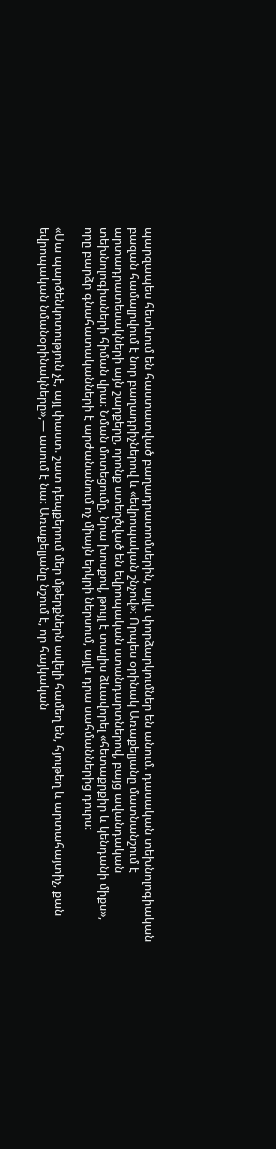պարզապես հետևում են հաստատված բաղադրատոմսերին, այլև փորձարկումներ են անում. դասական տեխնոլոգիական բազան համալրվում է նոր բաղադրիչներով և «եվրոպական շնչով»։ Որպես օրինակ Առաքելյանը մատնանշում է արտադրատեսակների այն շարքերը, որոնք ստեղծված են եվրոպական ստանդարտներով, բայց ավանդական տեխնոլոգիաների հիման վրա։ Նման մոտեցումը, նրա խոսքով, թույլ է տալիս ձևավորել «հետաքրքիր և կենդանի միքս», որը բարձր գնահատականների է արժանանում ոչ միայն երկրի ներսում, այլև դրա սահմաններից դուրս։

«Սա պարծենկոտություն չէ, այլ փաստ. շատ դեպքերում մեր մթերքներն ավելի համեղ են, հյութեղ և արտահայտիչ, քան եվրոպական նմանօրինակները»,— ասում է նա։ Առաքելյանը նշում է, որ հայկական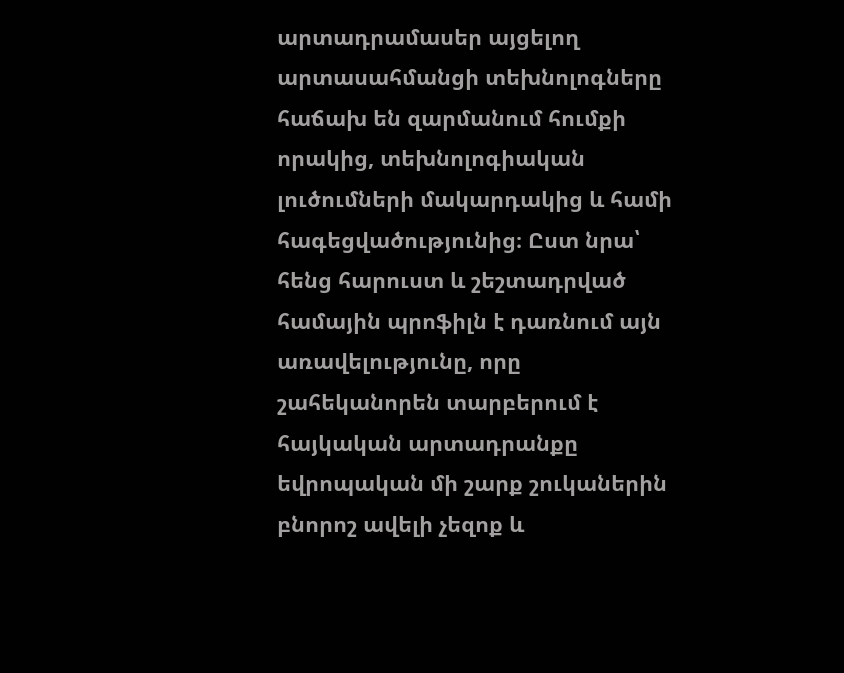արտադրամասեր այցելող արտասահմանցի տեխնոլոգները հաճախ են զարմանում հումքի որակից, տեխնոլոգիական լուծումների մակարդակից և համի հագեցվածությունից։ Ըստ նրա՝ հենց հարուստ և շեշտադրված համային պրոֆիլն է դառնում այն առավելությունը, որը շահեկանորեն տարբերում է հայկական արտադրանքը եվրոպական մի շարք շուկաներին բնորոշ ավելի չեզոք և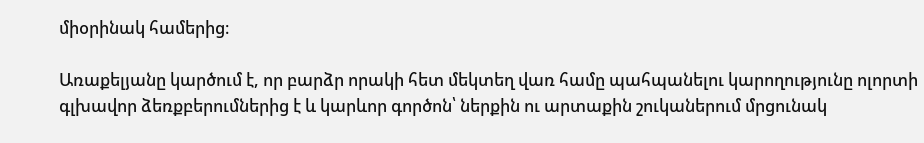միօրինակ համերից։

Առաքելյանը կարծում է, որ բարձր որակի հետ մեկտեղ վառ համը պահպանելու կարողությունը ոլորտի գլխավոր ձեռքբերումներից է և կարևոր գործոն՝ ներքին ու արտաքին շուկաներում մրցունակ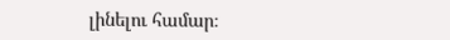լինելու համար։